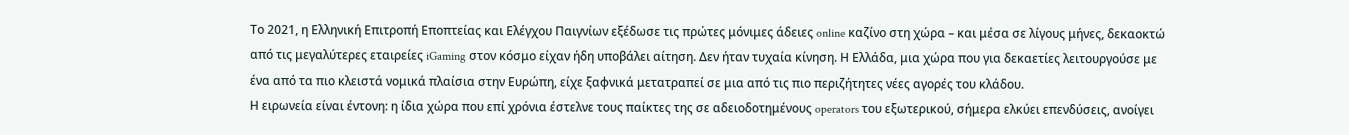Το 2021, η Ελληνική Επιτροπή Εποπτείας και Ελέγχου Παιγνίων εξέδωσε τις πρώτες μόνιμες άδειες online καζίνο στη χώρα – και μέσα σε λίγους μήνες, δεκαοκτώ από τις μεγαλύτερες εταιρείες iGaming στον κόσμο είχαν ήδη υποβάλει αίτηση. Δεν ήταν τυχαία κίνηση. Η Ελλάδα, μια χώρα που για δεκαετίες λειτουργούσε με ένα από τα πιο κλειστά νομικά πλαίσια στην Ευρώπη, είχε ξαφνικά μετατραπεί σε μια από τις πιο περιζήτητες νέες αγορές του κλάδου.
Η ειρωνεία είναι έντονη: η ίδια χώρα που επί χρόνια έστελνε τους παίκτες της σε αδειοδοτημένους operators του εξωτερικού, σήμερα ελκύει επενδύσεις, ανοίγει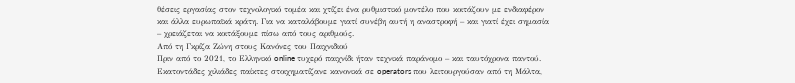θέσεις εργασίας στον τεχνολογικό τομέα και χτίζει ένα ρυθμιστικό μοντέλο που κοιτάζουν με ενδιαφέρον και άλλα ευρωπαϊκά κράτη. Για να καταλάβουμε γιατί συνέβη αυτή η αναστροφή – και γιατί έχει σημασία – χρειάζεται να κοιτάξουμε πίσω από τους αριθμούς.
Από τη Γκρίζα Ζώνη στους Κανόνες του Παιχνιδιού
Πριν από το 2021, το Eλληνικό online τυχερό παιχνίδι ήταν τεχνικά παράνομο – και ταυτόχρονα παντού. Εκατοντάδες χιλιάδες παίκτες στοιχηματίζανε κανονικά σε operators που λειτουργούσαν από τη Μάλτα,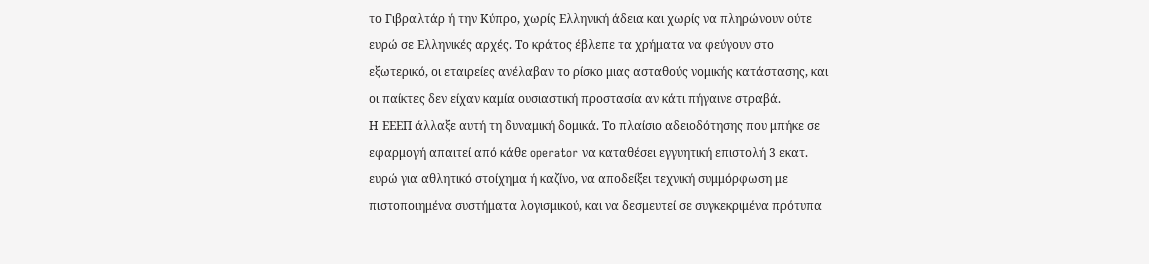το Γιβραλτάρ ή την Κύπρο, χωρίς Eλληνική άδεια και χωρίς να πληρώνουν ούτε ευρώ σε Eλληνικές αρχές. Το κράτος έβλεπε τα χρήματα να φεύγουν στο εξωτερικό, οι εταιρείες ανέλαβαν το ρίσκο μιας ασταθούς νομικής κατάστασης, και οι παίκτες δεν είχαν καμία ουσιαστική προστασία αν κάτι πήγαινε στραβά.
Η ΕΕΕΠ άλλαξε αυτή τη δυναμική δομικά. Το πλαίσιο αδειοδότησης που μπήκε σε εφαρμογή απαιτεί από κάθε operator να καταθέσει εγγυητική επιστολή 3 εκατ. ευρώ για αθλητικό στοίχημα ή καζίνο, να αποδείξει τεχνική συμμόρφωση με πιστοποιημένα συστήματα λογισμικού, και να δεσμευτεί σε συγκεκριμένα πρότυπα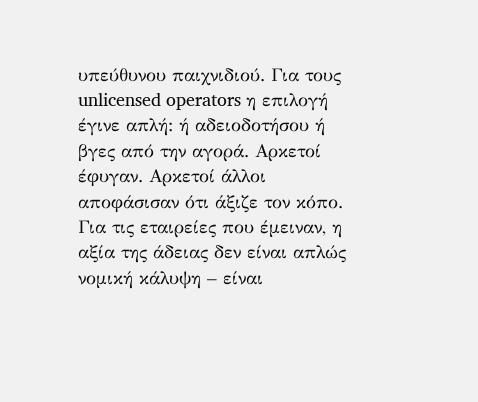υπεύθυνου παιχνιδιού. Για τους unlicensed operators η επιλογή έγινε απλή: ή αδειοδοτήσου ή βγες από την αγορά. Αρκετοί έφυγαν. Αρκετοί άλλοι αποφάσισαν ότι άξιζε τον κόπο.
Για τις εταιρείες που έμειναν, η αξία της άδειας δεν είναι απλώς νομική κάλυψη – είναι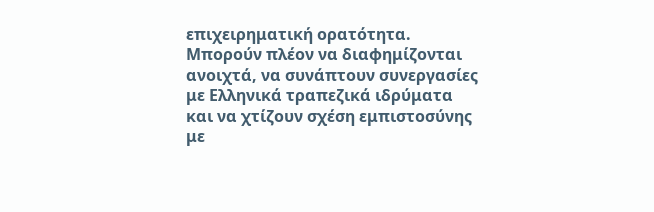επιχειρηματική ορατότητα. Μπορούν πλέον να διαφημίζονται ανοιχτά, να συνάπτουν συνεργασίες με Eλληνικά τραπεζικά ιδρύματα και να χτίζουν σχέση εμπιστοσύνης με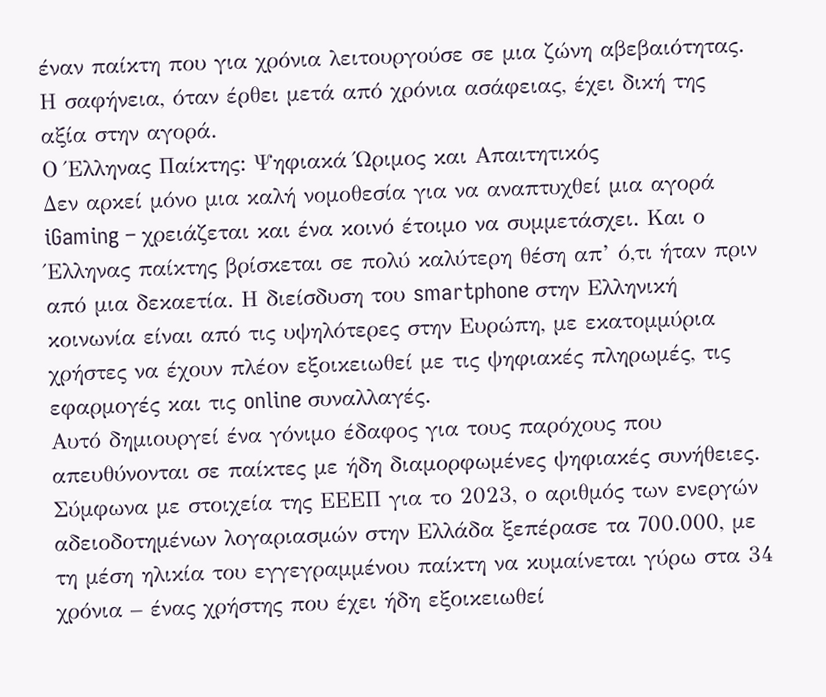έναν παίκτη που για χρόνια λειτουργούσε σε μια ζώνη αβεβαιότητας. Η σαφήνεια, όταν έρθει μετά από χρόνια ασάφειας, έχει δική της αξία στην αγορά.
Ο Έλληνας Παίκτης: Ψηφιακά Ώριμος και Απαιτητικός
Δεν αρκεί μόνο μια καλή νομοθεσία για να αναπτυχθεί μια αγορά iGaming – χρειάζεται και ένα κοινό έτοιμο να συμμετάσχει. Και ο Έλληνας παίκτης βρίσκεται σε πολύ καλύτερη θέση απ’ ό,τι ήταν πριν από μια δεκαετία. Η διείσδυση του smartphone στην Eλληνική κοινωνία είναι από τις υψηλότερες στην Ευρώπη, με εκατομμύρια χρήστες να έχουν πλέον εξοικειωθεί με τις ψηφιακές πληρωμές, τις εφαρμογές και τις online συναλλαγές.
Αυτό δημιουργεί ένα γόνιμο έδαφος για τους παρόχους που απευθύνονται σε παίκτες με ήδη διαμορφωμένες ψηφιακές συνήθειες. Σύμφωνα με στοιχεία της ΕΕΕΠ για το 2023, ο αριθμός των ενεργών αδειοδοτημένων λογαριασμών στην Ελλάδα ξεπέρασε τα 700.000, με τη μέση ηλικία του εγγεγραμμένου παίκτη να κυμαίνεται γύρω στα 34 χρόνια – ένας χρήστης που έχει ήδη εξοικειωθεί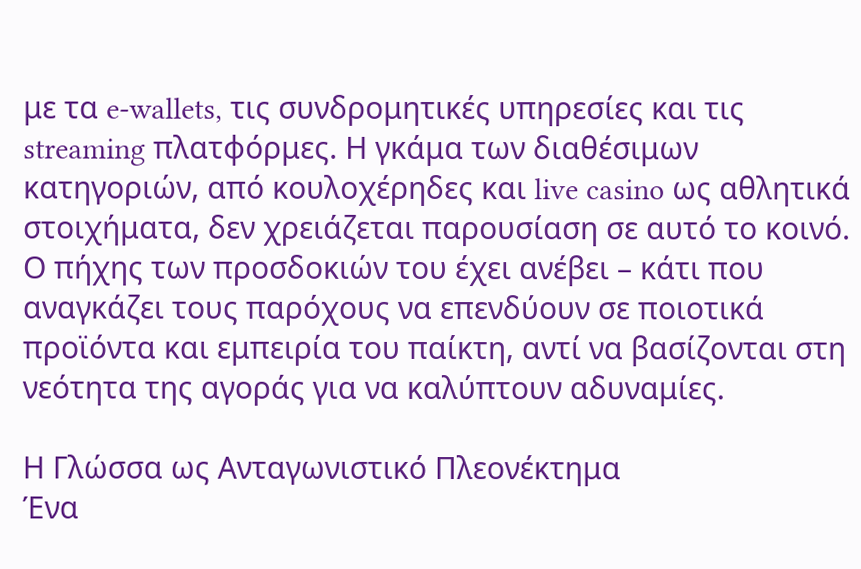με τα e-wallets, τις συνδρομητικές υπηρεσίες και τις streaming πλατφόρμες. Η γκάμα των διαθέσιμων κατηγοριών, από κουλοχέρηδες και live casino ως αθλητικά στοιχήματα, δεν χρειάζεται παρουσίαση σε αυτό το κοινό. Ο πήχης των προσδοκιών του έχει ανέβει – κάτι που αναγκάζει τους παρόχους να επενδύουν σε ποιοτικά προϊόντα και εμπειρία του παίκτη, αντί να βασίζονται στη νεότητα της αγοράς για να καλύπτουν αδυναμίες.

Η Γλώσσα ως Ανταγωνιστικό Πλεονέκτημα
Ένα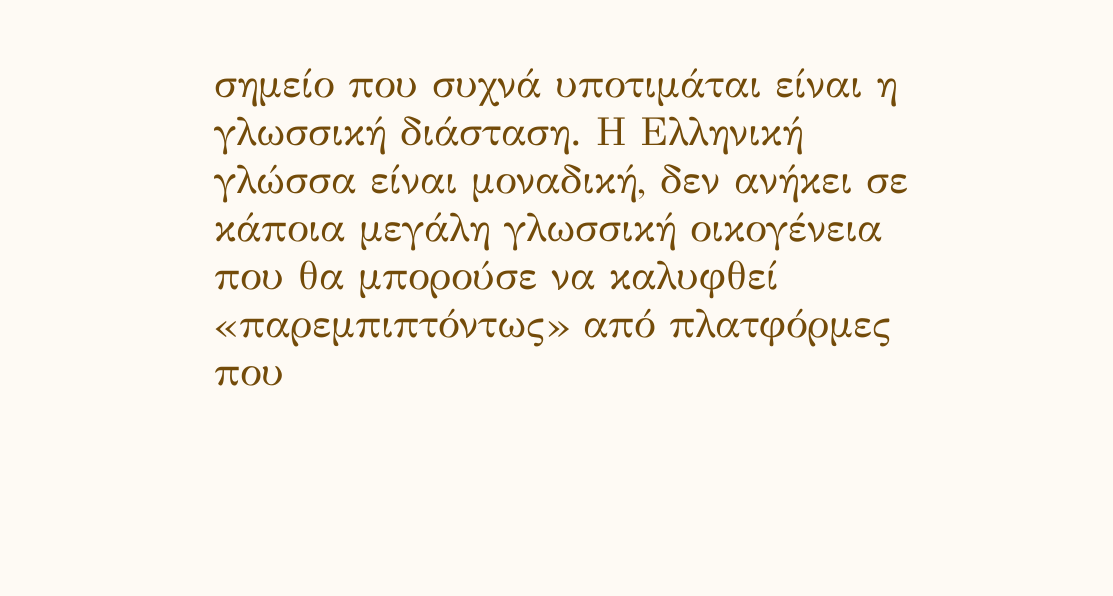σημείο που συχνά υποτιμάται είναι η γλωσσική διάσταση. Η Eλληνική γλώσσα είναι μοναδική, δεν ανήκει σε κάποια μεγάλη γλωσσική οικογένεια που θα μπορούσε να καλυφθεί «παρεμπιπτόντως» από πλατφόρμες που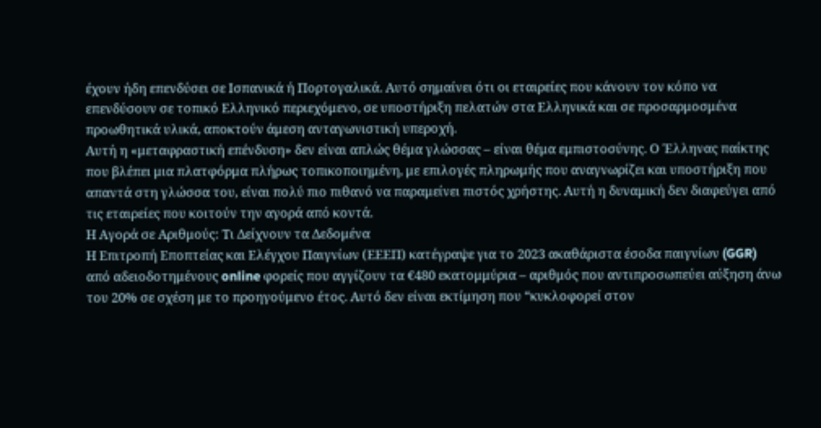έχουν ήδη επενδύσει σε Iσπανικά ή Πορτογαλικά. Αυτό σημαίνει ότι οι εταιρείες που κάνουν τον κόπο να επενδύσουν σε τοπικό Ελληνικό περιεχόμενο, σε υποστήριξη πελατών στα Ελληνικά και σε προσαρμοσμένα προωθητικά υλικά, αποκτούν άμεση ανταγωνιστική υπεροχή.
Αυτή η «μεταφραστική επένδυση» δεν είναι απλώς θέμα γλώσσας – είναι θέμα εμπιστοσύνης. Ο Έλληνας παίκτης που βλέπει μια πλατφόρμα πλήρως τοπικοποιημένη, με επιλογές πληρωμής που αναγνωρίζει και υποστήριξη που απαντά στη γλώσσα του, είναι πολύ πιο πιθανό να παραμείνει πιστός χρήστης. Αυτή η δυναμική δεν διαφεύγει από τις εταιρείες που κοιτούν την αγορά από κοντά.
Η Αγορά σε Αριθμούς: Τι Δείχνουν τα Δεδομένα
Η Επιτροπή Εποπτείας και Ελέγχου Παιγνίων (ΕΕΕΠ) κατέγραψε για το 2023 ακαθάριστα έσοδα παιγνίων (GGR) από αδειοδοτημένους online φορείς που αγγίζουν τα €480 εκατομμύρια – αριθμός που αντιπροσωπεύει αύξηση άνω του 20% σε σχέση με το προηγούμενο έτος. Αυτό δεν είναι εκτίμηση που “κυκλοφορεί στον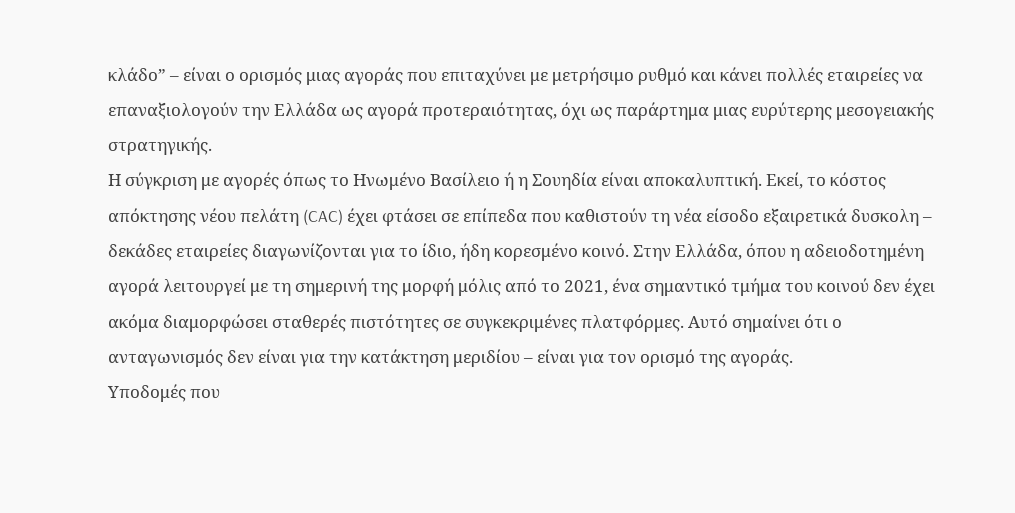κλάδο” – είναι ο ορισμός μιας αγοράς που επιταχύνει με μετρήσιμο ρυθμό και κάνει πολλές εταιρείες να επαναξιολογούν την Ελλάδα ως αγορά προτεραιότητας, όχι ως παράρτημα μιας ευρύτερης μεσογειακής στρατηγικής.
Η σύγκριση με αγορές όπως το Ηνωμένο Βασίλειο ή η Σουηδία είναι αποκαλυπτική. Εκεί, το κόστος απόκτησης νέου πελάτη (CAC) έχει φτάσει σε επίπεδα που καθιστούν τη νέα είσοδο εξαιρετικά δυσκολη – δεκάδες εταιρείες διαγωνίζονται για το ίδιο, ήδη κορεσμένο κοινό. Στην Ελλάδα, όπου η αδειοδοτημένη αγορά λειτουργεί με τη σημερινή της μορφή μόλις από το 2021, ένα σημαντικό τμήμα του κοινού δεν έχει ακόμα διαμορφώσει σταθερές πιστότητες σε συγκεκριμένες πλατφόρμες. Αυτό σημαίνει ότι ο ανταγωνισμός δεν είναι για την κατάκτηση μεριδίου – είναι για τον ορισμό της αγοράς.
Υποδομές που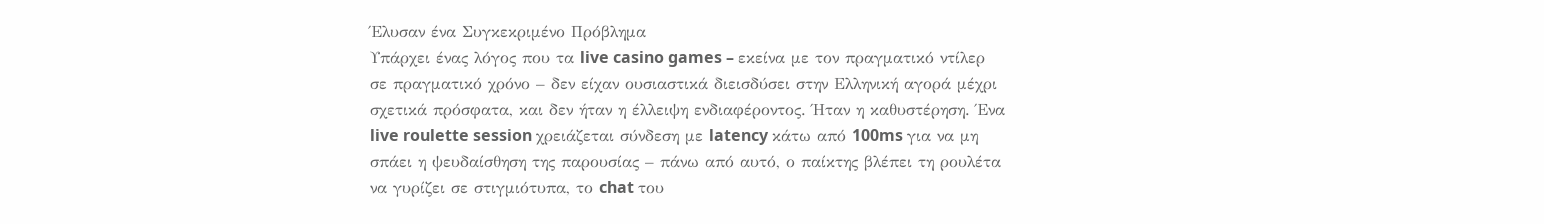Έλυσαν ένα Συγκεκριμένο Πρόβλημα
Υπάρχει ένας λόγος που τα live casino games – εκείνα με τον πραγματικό ντίλερ σε πραγματικό χρόνο – δεν είχαν ουσιαστικά διεισδύσει στην Eλληνική αγορά μέχρι σχετικά πρόσφατα, και δεν ήταν η έλλειψη ενδιαφέροντος. Ήταν η καθυστέρηση. Ένα live roulette session χρειάζεται σύνδεση με latency κάτω από 100ms για να μη σπάει η ψευδαίσθηση της παρουσίας – πάνω από αυτό, ο παίκτης βλέπει τη ρουλέτα να γυρίζει σε στιγμιότυπα, το chat του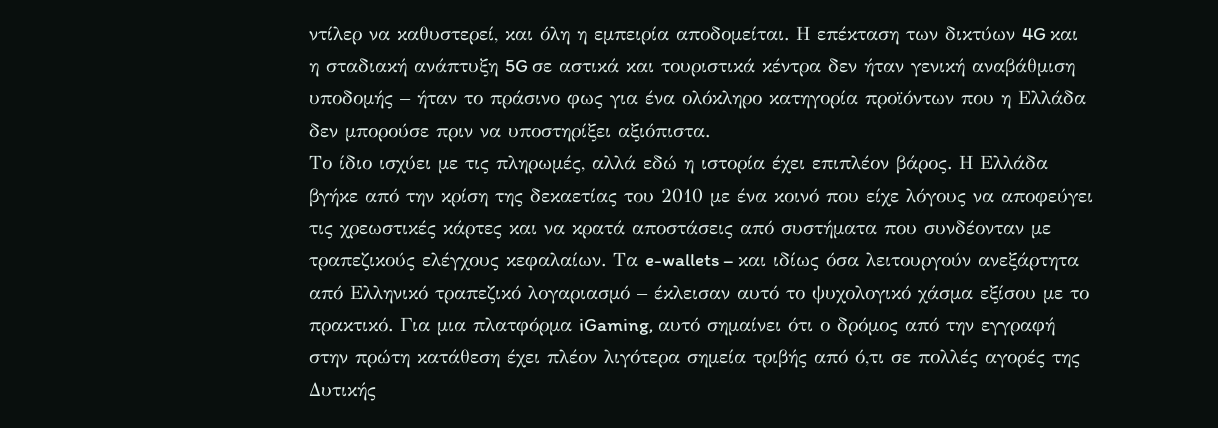ντίλερ να καθυστερεί, και όλη η εμπειρία αποδομείται. Η επέκταση των δικτύων 4G και η σταδιακή ανάπτυξη 5G σε αστικά και τουριστικά κέντρα δεν ήταν γενική αναβάθμιση υποδομής – ήταν το πράσινο φως για ένα ολόκληρο κατηγορία προϊόντων που η Ελλάδα δεν μπορούσε πριν να υποστηρίξει αξιόπιστα.
Το ίδιο ισχύει με τις πληρωμές, αλλά εδώ η ιστορία έχει επιπλέον βάρος. Η Ελλάδα βγήκε από την κρίση της δεκαετίας του 2010 με ένα κοινό που είχε λόγους να αποφεύγει τις χρεωστικές κάρτες και να κρατά αποστάσεις από συστήματα που συνδέονταν με τραπεζικούς ελέγχους κεφαλαίων. Τα e-wallets – και ιδίως όσα λειτουργούν ανεξάρτητα από Ελληνικό τραπεζικό λογαριασμό – έκλεισαν αυτό το ψυχολογικό χάσμα εξίσου με το πρακτικό. Για μια πλατφόρμα iGaming, αυτό σημαίνει ότι ο δρόμος από την εγγραφή στην πρώτη κατάθεση έχει πλέον λιγότερα σημεία τριβής από ό,τι σε πολλές αγορές της Δυτικής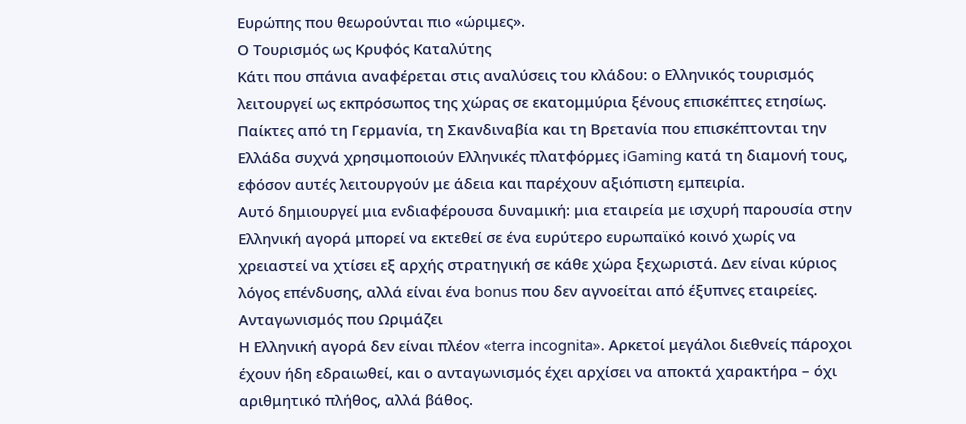Ευρώπης που θεωρούνται πιο «ώριμες».
Ο Τουρισμός ως Κρυφός Καταλύτης
Κάτι που σπάνια αναφέρεται στις αναλύσεις του κλάδου: ο Ελληνικός τουρισμός λειτουργεί ως εκπρόσωπος της χώρας σε εκατομμύρια ξένους επισκέπτες ετησίως. Παίκτες από τη Γερμανία, τη Σκανδιναβία και τη Βρετανία που επισκέπτονται την Ελλάδα συχνά χρησιμοποιούν Ελληνικές πλατφόρμες iGaming κατά τη διαμονή τους, εφόσον αυτές λειτουργούν με άδεια και παρέχουν αξιόπιστη εμπειρία.
Αυτό δημιουργεί μια ενδιαφέρουσα δυναμική: μια εταιρεία με ισχυρή παρουσία στην Ελληνική αγορά μπορεί να εκτεθεί σε ένα ευρύτερο ευρωπαϊκό κοινό χωρίς να χρειαστεί να χτίσει εξ αρχής στρατηγική σε κάθε χώρα ξεχωριστά. Δεν είναι κύριος λόγος επένδυσης, αλλά είναι ένα bonus που δεν αγνοείται από έξυπνες εταιρείες.
Ανταγωνισμός που Ωριμάζει
Η Ελληνική αγορά δεν είναι πλέον «terra incognita». Αρκετοί μεγάλοι διεθνείς πάροχοι έχουν ήδη εδραιωθεί, και ο ανταγωνισμός έχει αρχίσει να αποκτά χαρακτήρα – όχι αριθμητικό πλήθος, αλλά βάθος.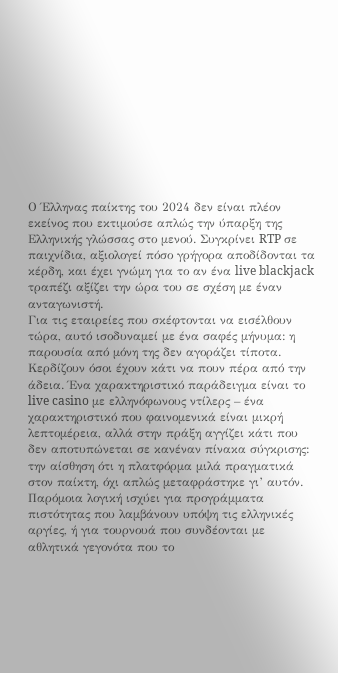Ο Έλληνας παίκτης του 2024 δεν είναι πλέον εκείνος που εκτιμούσε απλώς την ύπαρξη της Ελληνικής γλώσσας στο μενού. Συγκρίνει RTP σε παιχνίδια, αξιολογεί πόσο γρήγορα αποδίδονται τα κέρδη, και έχει γνώμη για το αν ένα live blackjack τραπέζι αξίζει την ώρα του σε σχέση με έναν ανταγωνιστή.
Για τις εταιρείες που σκέφτονται να εισέλθουν τώρα, αυτό ισοδυναμεί με ένα σαφές μήνυμα: η παρουσία από μόνη της δεν αγοράζει τίποτα. Κερδίζουν όσοι έχουν κάτι να πουν πέρα από την άδεια. Ένα χαρακτηριστικό παράδειγμα είναι το live casino με ελληνόφωνους ντίλερς – ένα χαρακτηριστικό που φαινομενικά είναι μικρή λεπτομέρεια, αλλά στην πράξη αγγίζει κάτι που δεν αποτυπώνεται σε κανέναν πίνακα σύγκρισης: την αίσθηση ότι η πλατφόρμα μιλά πραγματικά στον παίκτη, όχι απλώς μεταφράστηκε γι’ αυτόν. Παρόμοια λογική ισχύει για προγράμματα πιστότητας που λαμβάνουν υπόψη τις ελληνικές αργίες, ή για τουρνουά που συνδέονται με αθλητικά γεγονότα που το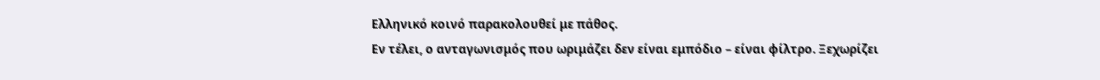Ελληνικό κοινό παρακολουθεί με πάθος.
Εν τέλει, ο ανταγωνισμός που ωριμάζει δεν είναι εμπόδιο – είναι φίλτρο. Ξεχωρίζει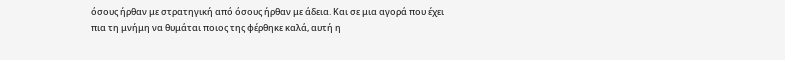όσους ήρθαν με στρατηγική από όσους ήρθαν με άδεια. Και σε μια αγορά που έχει πια τη μνήμη να θυμάται ποιος της φέρθηκε καλά, αυτή η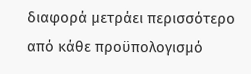διαφορά μετράει περισσότερο από κάθε προϋπολογισμό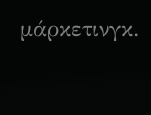μάρκετινγκ.